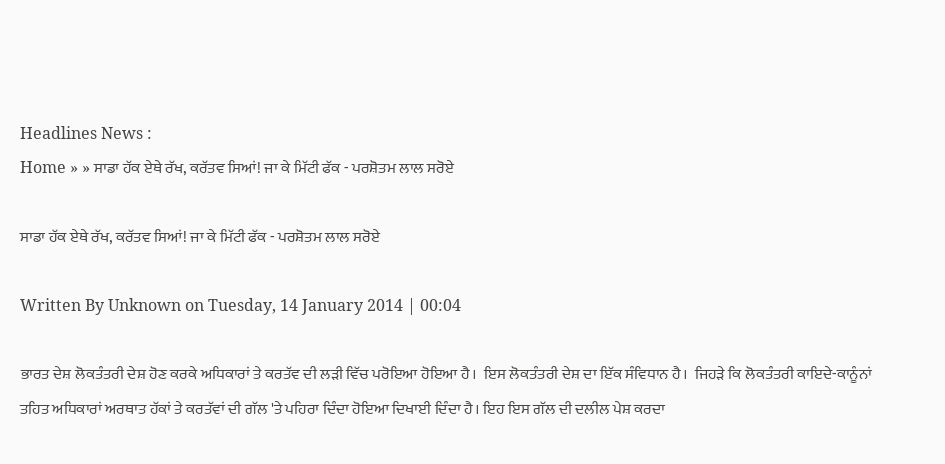Headlines News :
Home » » ਸਾਡਾ ਹੱਕ ਏਥੇ ਰੱਖ, ਕਰੱਤਵ ਸਿਆਂ! ਜਾ ਕੇ ਮਿੱਟੀ ਫੱਕ - ਪਰਸ਼ੋਤਮ ਲਾਲ ਸਰੋਏ

ਸਾਡਾ ਹੱਕ ਏਥੇ ਰੱਖ, ਕਰੱਤਵ ਸਿਆਂ! ਜਾ ਕੇ ਮਿੱਟੀ ਫੱਕ - ਪਰਸ਼ੋਤਮ ਲਾਲ ਸਰੋਏ

Written By Unknown on Tuesday, 14 January 2014 | 00:04

ਭਾਰਤ ਦੇਸ਼ ਲੋਕਤੰਤਰੀ ਦੇਸ਼ ਹੋਣ ਕਰਕੇ ਅਧਿਕਾਰਾਂ ਤੇ ਕਰਤੱਵ ਦੀ ਲੜੀ ਵਿੱਚ ਪਰੋਇਆ ਹੋਇਆ ਹੈ।  ਇਸ ਲੋਕਤੰਤਰੀ ਦੇਸ਼ ਦਾ ਇੱਕ ਸੰਵਿਧਾਨ ਹੈ।  ਜਿਹੜੇ ਕਿ ਲੋਕਤੰਤਰੀ ਕਾਇਦੇ-ਕਾਨੂੰਨਾਂ ਤਹਿਤ ਅਧਿਕਾਰਾਂ ਅਰਥਾਤ ਹੱਕਾਂ ਤੇ ਕਰਤੱਵਾਂ ਦੀ ਗੱਲ 'ਤੇ ਪਹਿਰਾ ਦਿੰਦਾ ਹੋਇਆ ਦਿਖਾਈ ਦਿੰਦਾ ਹੈ। ਇਹ ਇਸ ਗੱਲ ਦੀ ਦਲੀਲ ਪੇਸ਼ ਕਰਦਾ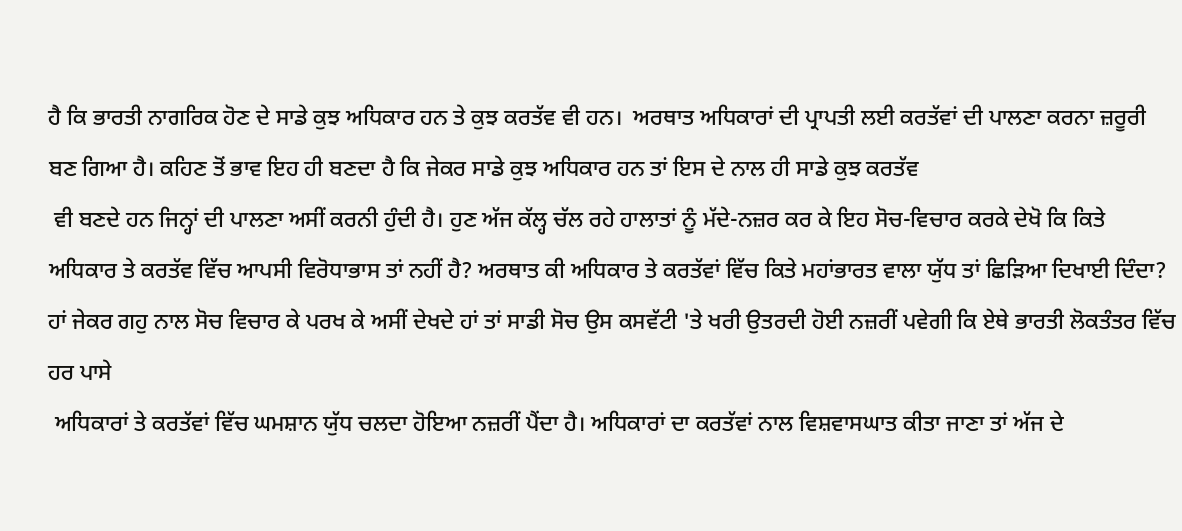ਹੈ ਕਿ ਭਾਰਤੀ ਨਾਗਰਿਕ ਹੋਣ ਦੇ ਸਾਡੇ ਕੁਝ ਅਧਿਕਾਰ ਹਨ ਤੇ ਕੁਝ ਕਰਤੱਵ ਵੀ ਹਨ।  ਅਰਥਾਤ ਅਧਿਕਾਰਾਂ ਦੀ ਪ੍ਰਾਪਤੀ ਲਈ ਕਰਤੱਵਾਂ ਦੀ ਪਾਲਣਾ ਕਰਨਾ ਜ਼ਰੂਰੀ ਬਣ ਗਿਆ ਹੈ। ਕਹਿਣ ਤੋਂ ਭਾਵ ਇਹ ਹੀ ਬਣਦਾ ਹੈ ਕਿ ਜੇਕਰ ਸਾਡੇ ਕੁਝ ਅਧਿਕਾਰ ਹਨ ਤਾਂ ਇਸ ਦੇ ਨਾਲ ਹੀ ਸਾਡੇ ਕੁਝ ਕਰਤੱਵ
 ਵੀ ਬਣਦੇ ਹਨ ਜਿਨ੍ਹਾਂ ਦੀ ਪਾਲਣਾ ਅਸੀਂ ਕਰਨੀ ਹੁੰਦੀ ਹੈ। ਹੁਣ ਅੱਜ ਕੱਲ੍ਹ ਚੱਲ ਰਹੇ ਹਾਲਾਤਾਂ ਨੂੰ ਮੱਦੇ-ਨਜ਼ਰ ਕਰ ਕੇ ਇਹ ਸੋਚ-ਵਿਚਾਰ ਕਰਕੇ ਦੇਖੋ ਕਿ ਕਿਤੇ ਅਧਿਕਾਰ ਤੇ ਕਰਤੱਵ ਵਿੱਚ ਆਪਸੀ ਵਿਰੋਧਾਭਾਸ ਤਾਂ ਨਹੀਂ ਹੈ? ਅਰਥਾਤ ਕੀ ਅਧਿਕਾਰ ਤੇ ਕਰਤੱਵਾਂ ਵਿੱਚ ਕਿਤੇ ਮਹਾਂਭਾਰਤ ਵਾਲਾ ਯੁੱਧ ਤਾਂ ਛਿੜਿਆ ਦਿਖਾਈ ਦਿੰਦਾ? ਹਾਂ ਜੇਕਰ ਗਹੁ ਨਾਲ ਸੋਚ ਵਿਚਾਰ ਕੇ ਪਰਖ ਕੇ ਅਸੀਂ ਦੇਖਦੇ ਹਾਂ ਤਾਂ ਸਾਡੀ ਸੋਚ ਉਸ ਕਸਵੱਟੀ 'ਤੇ ਖਰੀ ਉਤਰਦੀ ਹੋਈ ਨਜ਼ਰੀਂ ਪਵੇਗੀ ਕਿ ਏਥੇ ਭਾਰਤੀ ਲੋਕਤੰਤਰ ਵਿੱਚ ਹਰ ਪਾਸੇ
 ਅਧਿਕਾਰਾਂ ਤੇ ਕਰਤੱਵਾਂ ਵਿੱਚ ਘਮਸ਼ਾਨ ਯੁੱਧ ਚਲਦਾ ਹੋਇਆ ਨਜ਼ਰੀਂ ਪੈਂਦਾ ਹੈ। ਅਧਿਕਾਰਾਂ ਦਾ ਕਰਤੱਵਾਂ ਨਾਲ ਵਿਸ਼ਵਾਸਘਾਤ ਕੀਤਾ ਜਾਣਾ ਤਾਂ ਅੱਜ ਦੇ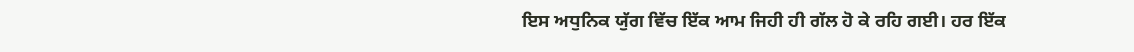ਇਸ ਅਧੁਨਿਕ ਯੁੱਗ ਵਿੱਚ ਇੱਕ ਆਮ ਜਿਹੀ ਹੀ ਗੱਲ ਹੋ ਕੇ ਰਹਿ ਗਈ। ਹਰ ਇੱਕ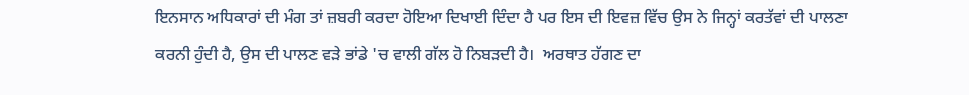ਇਨਸਾਨ ਅਧਿਕਾਰਾਂ ਦੀ ਮੰਗ ਤਾਂ ਜ਼ਬਰੀ ਕਰਦਾ ਹੋਇਆ ਦਿਖਾਈ ਦਿੰਦਾ ਹੈ ਪਰ ਇਸ ਦੀ ਇਵਜ਼ ਵਿੱਚ ਉਸ ਨੇ ਜਿਨ੍ਹਾਂ ਕਰਤੱਵਾਂ ਦੀ ਪਾਲਣਾ ਕਰਨੀ ਹੁੰਦੀ ਹੈ, ਉਸ ਦੀ ਪਾਲਣ ਵੜੇ ਭਾਂਡੇ 'ਚ ਵਾਲੀ ਗੱਲ ਹੋ ਨਿਬੜਦੀ ਹੈ।  ਅਰਥਾਤ ਹੱਗਣ ਦਾ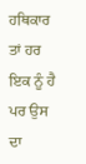ਹਥਿਕਾਰ ਤਾਂ ਹਰ ਇਕ ਨੂੰ ਹੈ ਪਰ ਉਸ ਦਾ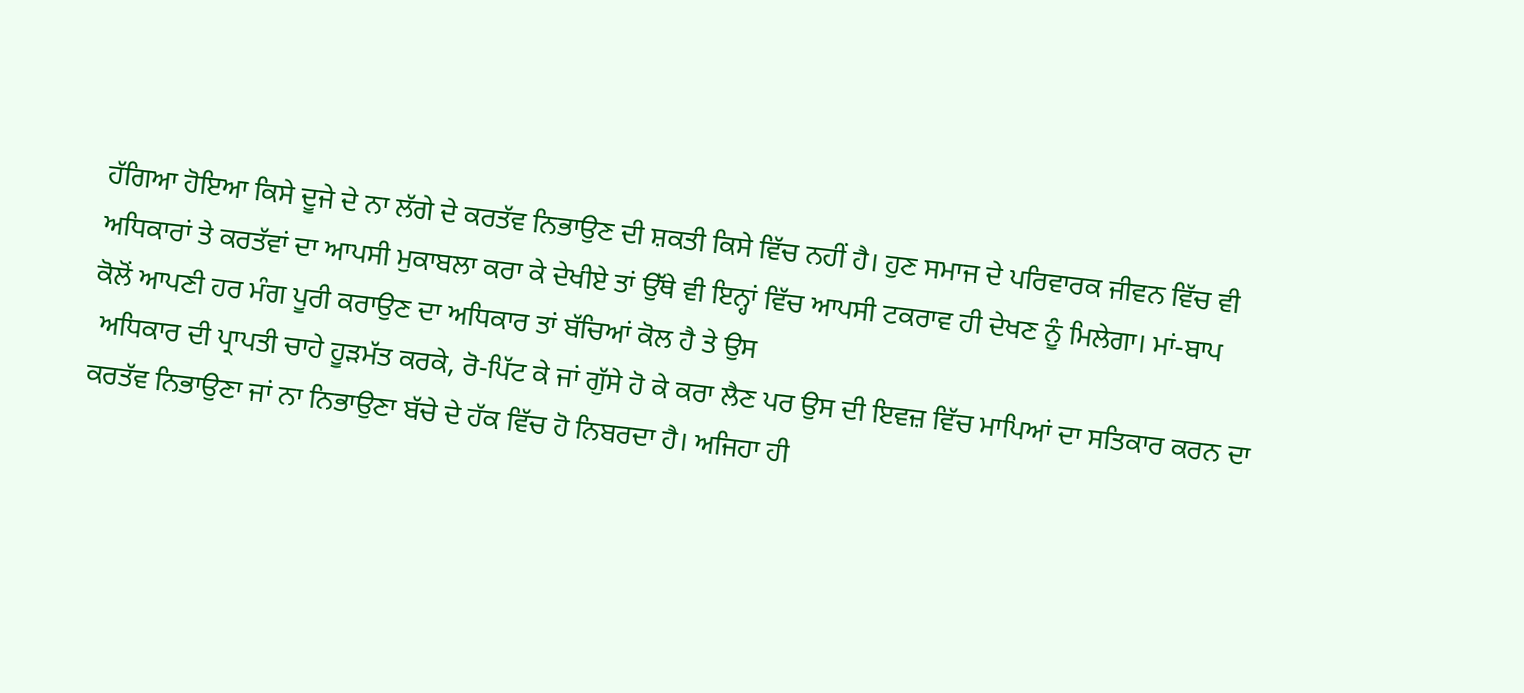ਹੱਗਿਆ ਹੋਇਆ ਕਿਸੇ ਦੂਜੇ ਦੇ ਨਾ ਲੱਗੇ ਦੇ ਕਰਤੱਵ ਨਿਭਾਉਣ ਦੀ ਸ਼ਕਤੀ ਕਿਸੇ ਵਿੱਚ ਨਹੀਂ ਹੈ। ਹੁਣ ਸਮਾਜ ਦੇ ਪਰਿਵਾਰਕ ਜੀਵਨ ਵਿੱਚ ਵੀ ਅਧਿਕਾਰਾਂ ਤੇ ਕਰਤੱਵਾਂ ਦਾ ਆਪਸੀ ਮੁਕਾਬਲਾ ਕਰਾ ਕੇ ਦੇਖੀਏ ਤਾਂ ਉੱਥੇ ਵੀ ਇਨ੍ਹਾਂ ਵਿੱਚ ਆਪਸੀ ਟਕਰਾਵ ਹੀ ਦੇਖਣ ਨੂੰ ਮਿਲੇਗਾ। ਮਾਂ-ਬਾਪ ਕੋਲੋਂ ਆਪਣੀ ਹਰ ਮੰਗ ਪੂਰੀ ਕਰਾਉਣ ਦਾ ਅਧਿਕਾਰ ਤਾਂ ਬੱਚਿਆਂ ਕੋਲ ਹੈ ਤੇ ਉਸ
 ਅਧਿਕਾਰ ਦੀ ਪ੍ਰਾਪਤੀ ਚਾਹੇ ਹੂੜਮੱਤ ਕਰਕੇ, ਰੋ-ਪਿੱਟ ਕੇ ਜਾਂ ਗੁੱਸੇ ਹੋ ਕੇ ਕਰਾ ਲੈਣ ਪਰ ਉਸ ਦੀ ਇਵਜ਼ ਵਿੱਚ ਮਾਪਿਆਂ ਦਾ ਸਤਿਕਾਰ ਕਰਨ ਦਾ ਕਰਤੱਵ ਨਿਭਾਉਣਾ ਜਾਂ ਨਾ ਨਿਭਾਉਣਾ ਬੱਚੇ ਦੇ ਹੱਕ ਵਿੱਚ ਹੋ ਨਿਬਰਦਾ ਹੈ। ਅਜਿਹਾ ਹੀ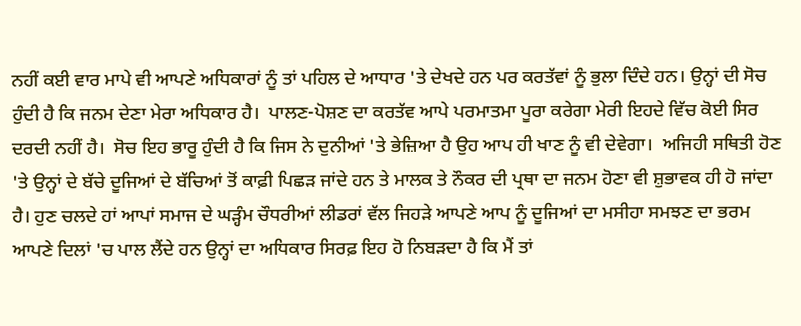ਨਹੀਂ ਕਈ ਵਾਰ ਮਾਪੇ ਵੀ ਆਪਣੇ ਅਧਿਕਾਰਾਂ ਨੂੰ ਤਾਂ ਪਹਿਲ ਦੇ ਆਧਾਰ 'ਤੇ ਦੇਖਦੇ ਹਨ ਪਰ ਕਰਤੱਵਾਂ ਨੂੰ ਭੁਲਾ ਦਿੰਦੇ ਹਨ। ਉਨ੍ਹਾਂ ਦੀ ਸੋਚ ਹੁੰਦੀ ਹੈ ਕਿ ਜਨਮ ਦੇਣਾ ਮੇਰਾ ਅਧਿਕਾਰ ਹੈ।  ਪਾਲਣ-ਪੋਸ਼ਣ ਦਾ ਕਰਤੱਵ ਆਪੇ ਪਰਮਾਤਮਾ ਪੂਰਾ ਕਰੇਗਾ ਮੇਰੀ ਇਹਦੇ ਵਿੱਚ ਕੋਈ ਸਿਰ ਦਰਦੀ ਨਹੀਂ ਹੈ।  ਸੋਚ ਇਹ ਭਾਰੂ ਹੁੰਦੀ ਹੈ ਕਿ ਜਿਸ ਨੇ ਦੁਨੀਆਂ 'ਤੇ ਭੇਜ਼ਿਆ ਹੈ ਉਹ ਆਪ ਹੀ ਖਾਣ ਨੂੰ ਵੀ ਦੇਵੇਗਾ।  ਅਜਿਹੀ ਸਥਿਤੀ ਹੋਣ 'ਤੇ ਉਨ੍ਹਾਂ ਦੇ ਬੱਚੇ ਦੂਜਿਆਂ ਦੇ ਬੱਚਿਆਂ ਤੋਂ ਕਾਫ਼ੀ ਪਿਛੜ ਜਾਂਦੇ ਹਨ ਤੇ ਮਾਲਕ ਤੇ ਨੌਕਰ ਦੀ ਪ੍ਰਥਾ ਦਾ ਜਨਮ ਹੋਣਾ ਵੀ ਸ਼ੁਭਾਵਕ ਹੀ ਹੋ ਜਾਂਦਾ ਹੈ। ਹੁਣ ਚਲਦੇ ਹਾਂ ਆਪਾਂ ਸਮਾਜ ਦੇ ਘੜ੍ਹੰਮ ਚੌਧਰੀਆਂ ਲੀਡਰਾਂ ਵੱਲ ਜਿਹੜੇ ਆਪਣੇ ਆਪ ਨੂੰ ਦੂਜਿਆਂ ਦਾ ਮਸੀਹਾ ਸਮਝਣ ਦਾ ਭਰਮ ਆਪਣੇ ਦਿਲਾਂ 'ਚ ਪਾਲ ਲੈਂਦੇ ਹਨ ਉਨ੍ਹਾਂ ਦਾ ਅਧਿਕਾਰ ਸਿਰਫ਼ ਇਹ ਹੋ ਨਿਬੜਦਾ ਹੈ ਕਿ ਮੈਂ ਤਾਂ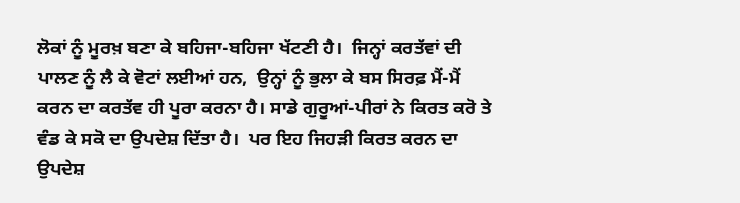ਲੋਕਾਂ ਨੂੰ ਮੂਰਖ਼ ਬਣਾ ਕੇ ਬਹਿਜਾ-ਬਹਿਜਾ ਖੱਟਣੀ ਹੈ।  ਜਿਨ੍ਹਾਂ ਕਰਤੱਵਾਂ ਦੀ ਪਾਲਣ ਨੂੰ ਲੈ ਕੇ ਵੋਟਾਂ ਲਈਆਂ ਹਨ,  ਉਨ੍ਹਾਂ ਨੂੰ ਭੁਲਾ ਕੇ ਬਸ ਸਿਰਫ਼ ਮੈਂ-ਮੈਂ ਕਰਨ ਦਾ ਕਰਤੱਵ ਹੀ ਪੂਰਾ ਕਰਨਾ ਹੈ। ਸਾਡੇ ਗੁਰੂਆਂ-ਪੀਰਾਂ ਨੇ ਕਿਰਤ ਕਰੋ ਤੇ ਵੰਡ ਕੇ ਸਕੋ ਦਾ ਉਪਦੇਸ਼ ਦਿੱਤਾ ਹੈ।  ਪਰ ਇਹ ਜਿਹੜੀ ਕਿਰਤ ਕਰਨ ਦਾ ਉਪਦੇਸ਼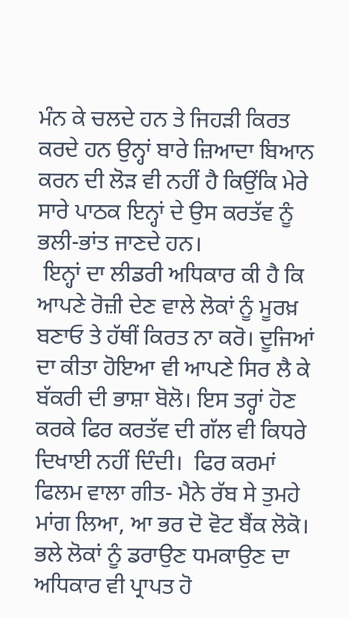ਮੰਨ ਕੇ ਚਲਦੇ ਹਨ ਤੇ ਜਿਹੜੀ ਕਿਰਤ ਕਰਦੇ ਹਨ ਉਨ੍ਹਾਂ ਬਾਰੇ ਜ਼ਿਆਦਾ ਬਿਆਨ ਕਰਨ ਦੀ ਲੋੜ ਵੀ ਨਹੀਂ ਹੈ ਕਿਉਂਕਿ ਮੇਰੇ ਸਾਰੇ ਪਾਠਕ ਇਨ੍ਹਾਂ ਦੇ ਉਸ ਕਰਤੱਵ ਨੂੰ ਭਲੀ-ਭਾਂਤ ਜਾਣਦੇ ਹਨ।
 ਇਨ੍ਹਾਂ ਦਾ ਲੀਡਰੀ ਅਧਿਕਾਰ ਕੀ ਹੈ ਕਿ ਆਪਣੇ ਰੋਜ਼ੀ ਦੇਣ ਵਾਲੇ ਲੋਕਾਂ ਨੂੰ ਮੂਰਖ਼ ਬਣਾਓ ਤੇ ਹੱਥੀਂ ਕਿਰਤ ਨਾ ਕਰੋ। ਦੂਜਿਆਂ ਦਾ ਕੀਤਾ ਹੋਇਆ ਵੀ ਆਪਣੇ ਸਿਰ ਲੈ ਕੇ ਬੱਕਰੀ ਦੀ ਭਾਸ਼ਾ ਬੋਲੋ। ਇਸ ਤਰ੍ਹਾਂ ਹੋਣ ਕਰਕੇ ਫਿਰ ਕਰਤੱਵ ਦੀ ਗੱਲ ਵੀ ਕਿਧਰੇ ਦਿਖਾਈ ਨਹੀਂ ਦਿੰਦੀ।  ਫਿਰ ਕਰਮਾਂ ਫਿਲਮ ਵਾਲਾ ਗੀਤ- ਮੈਨੇ ਰੱਬ ਸੇ ਤੁਮਹੇ ਮਾਂਗ ਲਿਆ, ਆ ਭਰ ਦੋ ਵੋਟ ਬੈਂਕ ਲੋਕੋ। ਭਲੇ ਲੋਕਾਂ ਨੂੰ ਡਰਾਉਣ ਧਮਕਾਉਣ ਦਾ ਅਧਿਕਾਰ ਵੀ ਪ੍ਰਾਪਤ ਹੋ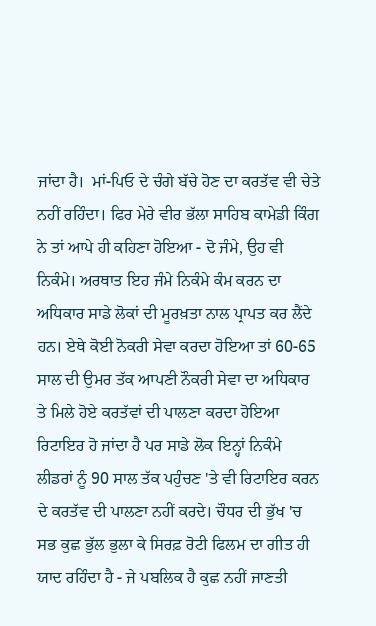ਜਾਂਦਾ ਹੈ।  ਮਾਂ-ਪਿਓ ਦੇ ਚੰਗੇ ਬੱਚੇ ਹੋਣ ਦਾ ਕਰਤੱਵ ਵੀ ਚੇਤੇ ਨਹੀਂ ਰਹਿੰਦਾ। ਫਿਰ ਮੇਰੇ ਵੀਰ ਭੱਲਾ ਸਾਹਿਬ ਕਾਮੇਡੀ ਕਿੰਗ ਨੇ ਤਾਂ ਆਪੇ ਹੀ ਕਹਿਣਾ ਹੋਇਆ - ਦੋ ਜੰਮੇ, ਉਹ ਵੀ ਨਿਕੰਮੇ। ਅਰਥਾਤ ਇਹ ਜੰਮੇ ਨਿਕੰਮੇ ਕੰਮ ਕਰਨ ਦਾ ਅਧਿਕਾਰ ਸਾਡੇ ਲੋਕਾਂ ਦੀ ਮੂਰਖ਼ਤਾ ਨਾਲ ਪ੍ਰਾਪਤ ਕਰ ਲੈਂਦੇ ਹਨ। ਏਥੇ ਕੋਈ ਨੋਕਰੀ ਸੇਵਾ ਕਰਦਾ ਹੋਇਆ ਤਾਂ 60-65 ਸਾਲ ਦੀ ਉਮਰ ਤੱਕ ਆਪਣੀ ਨੌਕਰੀ ਸੇਵਾ ਦਾ ਅਧਿਕਾਰ ਤੇ ਮਿਲੇ ਹੋਏ ਕਰਤੱਵਾਂ ਦੀ ਪਾਲਣਾ ਕਰਦਾ ਹੋਇਆ ਰਿਟਾਇਰ ਹੋ ਜਾਂਦਾ ਹੈ ਪਰ ਸਾਡੇ ਲੋਕ ਇਨ੍ਹਾਂ ਨਿਕੰਮੇ ਲੀਡਰਾਂ ਨੂੰ 90 ਸਾਲ ਤੱਕ ਪਹੁੰਚਣ 'ਤੇ ਵੀ ਰਿਟਾਇਰ ਕਰਨ ਦੇ ਕਰਤੱਵ ਦੀ ਪਾਲਣਾ ਨਹੀਂ ਕਰਦੇ। ਚੌਧਰ ਦੀ ਭੁੱਖ 'ਚ ਸਭ ਕੁਛ ਭੁੱਲ ਭੁਲਾ ਕੇ ਸਿਰਫ਼ ਰੋਟੀ ਫਿਲਮ ਦਾ ਗੀਤ ਹੀ ਯਾਦ ਰਹਿੰਦਾ ਹੈ - ਜੇ ਪਬਲਿਕ ਹੈ ਕੁਛ ਨਹੀਂ ਜਾਣਤੀ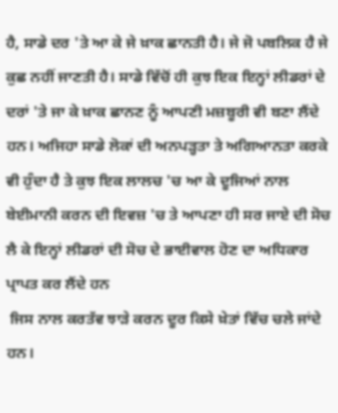ਹੈ, ਸਾਡੇ ਦਰ 'ਤੇ ਆ ਕੇ ਜੇ ਖ਼ਾਕ ਛਾਨਤੀ ਹੈ। ਜੇ ਜੋ ਪਬਲਿਕ ਹੈ ਜੇ ਕੁਛ ਨਹੀਂ ਜਾਣਤੀ ਹੈ। ਸਾਡੇ ਵਿੱਚੋਂ ਹੀ ਕੁਝ ਇਕ ਇਨ੍ਹਾਂ ਲੀਡਰਾਂ ਦੇ ਦਰਾਂ 'ਤੇ ਜਾ ਕੇ ਖ਼ਾਕ ਛਾਨਣ ਨੂੰ ਆਪਣੀ ਮਜ਼ਬੂਰੀ ਵੀ ਬਣਾ ਲੈਂਦੇ ਹਨ। ਅਜਿਹਾ ਸਾਡੇ ਲੋਕਾਂ ਦੀ ਅਨਪੜ੍ਹਤਾ ਤੇ ਅਗਿਆਨਤਾ ਕਰਕੇ ਵੀ ਹੁੰਦਾ ਹੈ ਤੇ ਕੁਝ ਇਕ ਲਾਲਚ 'ਚ ਆ ਕੇ ਦੂਜਿਆਂ ਨਾਲ ਬੇਈਮਾਨੀ ਕਰਨ ਦੀ ਇਵਜ਼ 'ਚ ਤੇ ਆਪਣਾ ਹੀ ਸਰ ਜਾਏ ਦੀ ਸੋਚ ਲੈ ਕੇ ਇਨ੍ਹਾਂ ਲੀਡਰਾਂ ਦੀ ਸੋਚ ਦੇ ਭਾਈਵਾਲ ਹੋਣ ਦਾ ਅਧਿਕਾਰ ਪ੍ਰਾਪਤ ਕਰ ਲੈਂਦੇ ਹਨ
 ਜਿਸ ਨਾਲ ਕਰਤੱਵ ਝਾੜੇ ਕਰਨ ਦੂਰ ਕਿਸੇ ਖ਼ੇਤਾਂ ਵਿੱਚ ਚਲੇ ਜਾਂਦੇ ਹਨ।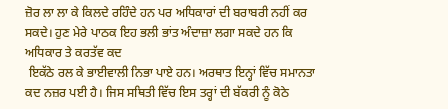ਜ਼ੋਰ ਲਾ ਲਾ ਕੇ ਕਿਲਦੇ ਰਹਿੰਦੇ ਹਨ ਪਰ ਅਧਿਕਾਰਾਂ ਦੀ ਬਰਾਬਰੀ ਨਹੀਂ ਕਰ ਸਕਦੇ। ਹੁਣ ਮੇਰੇ ਪਾਠਕ ਇਹ ਭਲੀ ਭਾਂਤ ਅੰਦਾਜ਼ਾ ਲਗਾ ਸਕਦੇ ਹਨ ਕਿ ਅਧਿਕਾਰ ਤੇ ਕਰਤੱਵ ਕਦ
 ਇਕੱਠੇ ਰਲ ਕੇ ਭਾਈਵਾਲੀ ਨਿਭਾ ਪਾਏ ਹਨ। ਅਰਥਾਤ ਇਨ੍ਹਾਂ ਵਿੱਚ ਸਮਾਨਤਾ ਕਦ ਨਜ਼ਰ ਪਈ ਹੈ। ਜਿਸ ਸਥਿਤੀ ਵਿੱਚ ਇਸ ਤਰ੍ਹਾਂ ਦੀ ਬੱਕਰੀ ਨੂੰ ਕੋਠੇ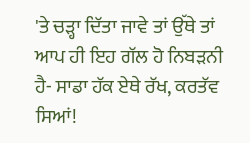'ਤੇ ਚੜ੍ਹਾ ਦਿੱਤਾ ਜਾਵੇ ਤਾਂ ਉੱਥੇ ਤਾਂ ਆਪ ਹੀ ਇਹ ਗੱਲ ਹੋ ਨਿਬੜਨੀ ਹੈ- ਸਾਡਾ ਹੱਕ ਏਥੇ ਰੱਖ, ਕਰਤੱਵ ਸਿਆਂ!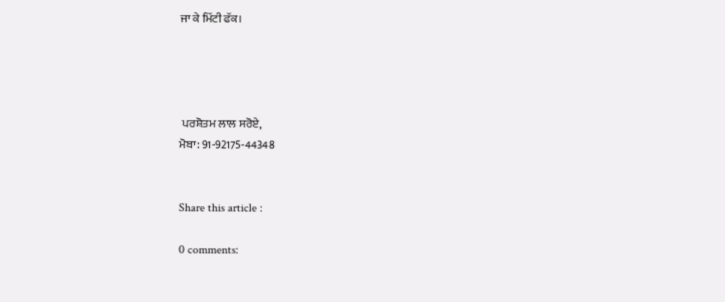ਜਾ ਕੇ ਮਿੱਟੀ ਫੱਕ।




 ਪਰਸ਼ੋਤਮ ਲਾਲ ਸਰੋਏ,
ਮੋਬਾ: 91-92175-44348


Share this article :

0 comments: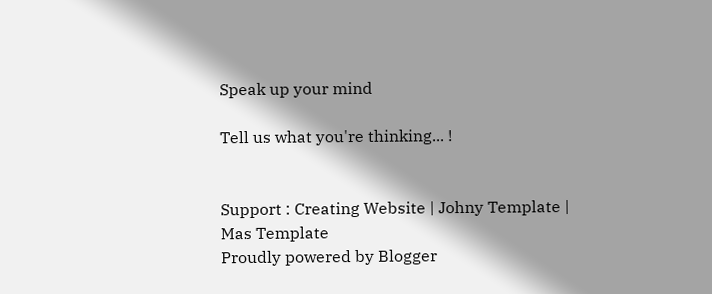Speak up your mind

Tell us what you're thinking... !


Support : Creating Website | Johny Template | Mas Template
Proudly powered by Blogger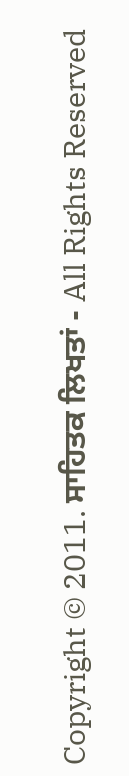Copyright © 2011. ਸਾਹਿਤਕ ਲਿਖਤਾਂ - All Rights Reserved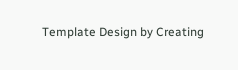Template Design by Creating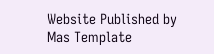Website Published by Mas Template